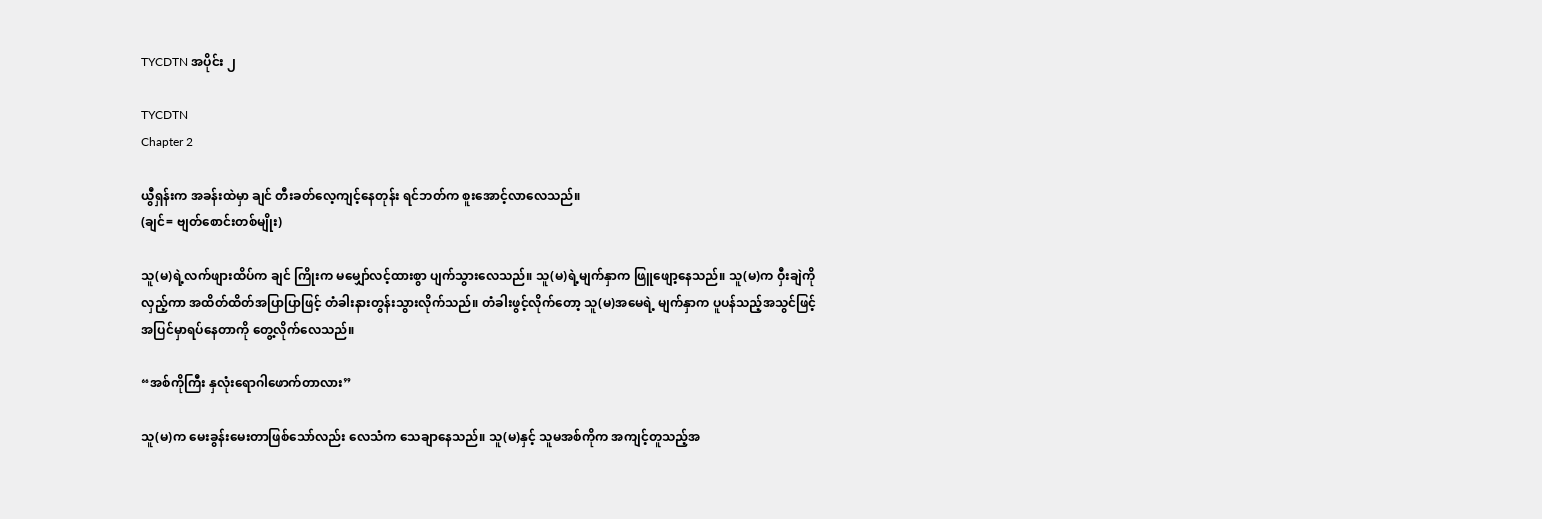TYCDTN အပိုင်း ၂

TYCDTN
Chapter 2

ယွီရှန်းက အခန်းထဲမှာ ချင် တီးခတ်လေ့ကျင့်နေတုန်း ရင်ဘတ်က စူးအောင့်လာလေသည်။
(ချင်= ဗျတ်စောင်းတစ်မျိုး)

သူ(မ)ရဲ့လက်ဖျားထိပ်က ချင် ကြိုးက မမျှော်လင့်ထားစွာ ပျက်သွားလေသည်။ သူ(မ)ရဲ့မျက်နှာက ဖြူဖျော့နေသည်။ သူ(မ)က ဝှီးချဲကိုလှည့်ကာ အထိတ်ထိတ်အပြာပြာဖြင့် တံခါးနားတွန်းသွားလိုက်သည်။ တံခါးဖွင့်လိုက်တော့ သူ(မ)အမေရဲ့ မျက်နှာက ပူပန်သည့်အသွင်ဖြင့် အပြင်မှာရပ်နေတာကို တွေ့လိုက်လေသည်။

“အစ်ကိုကြီး နှလုံးရောဂါဖောက်တာလား”

သူ(မ)က မေးခွန်းမေးတာဖြစ်သော်လည်း လေသံက သေချာနေသည်။ သူ(မ)နှင့် သူမအစ်ကိုက အကျင့်တူသည့်အ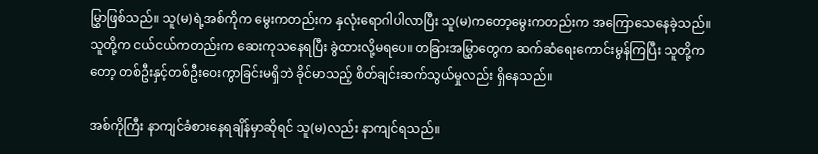မြွှာဖြစ်သည်။ သူ(မ)ရဲ့အစ်ကိုက မွေးကတည်းက နှလုံးရောဂါပါလာပြီး သူ(မ)ကတော့မွေးကတည်းက အကြောသေနေခဲ့သည်။ သူတို့က ငယ်ငယ်ကတည်းက ဆေးကုသနေရပြီး ခွဲထားလို့မရပေ။ တခြားအမြွှာတွေက ဆက်ဆံရေးကောင်းမွန်ကြပြီး သူတို့ကတော့ တစ်ဦးနှင့်တစ်ဦးဝေးကွာခြင်းမရှိဘဲ ခိုင်မာသည့် စိတ်ချင်းဆက်သွယ်မှုလည်း ရှိနေသည်။

အစ်ကိုကြီး နာကျင်ခံစားနေရချိန်မှာဆိုရင် သူ(မ)လည်း နာကျင်ရသည်။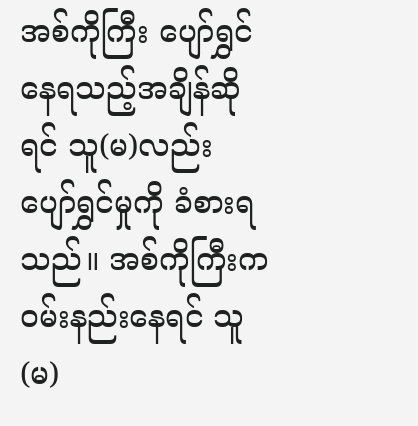အစ်ကိုကြီး ပျော်ရွှင်နေရသည့်အချိန်ဆိုရင် သူ(မ)လည်း ပျော်ရွှင်မှုကို ခံစားရသည်။ အစ်ကိုကြီးက ဝမ်းနည်းနေရင် သူ(မ)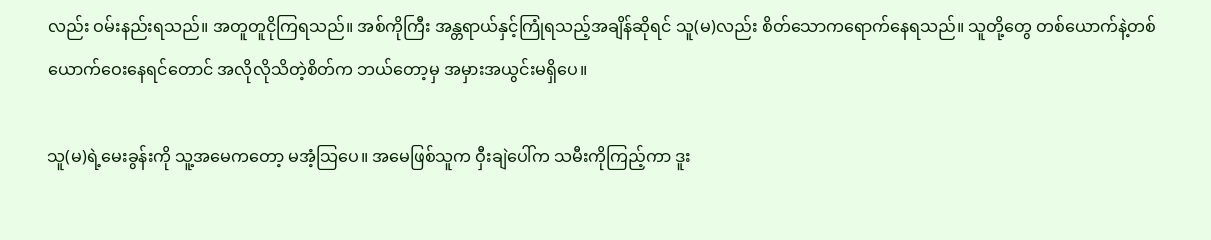လည်း ဝမ်းနည်းရသည်။ အတူတူငိုကြရသည်။ အစ်ကိုကြီး အန္တရာယ်နှင့်ကြုံရသည့်အချိန်ဆိုရင် သူ(မ)လည်း စိတ်သောကရောက်နေရသည်။ သူတို့တွေ တစ်ယောက်နဲ့တစ်ယောက်ဝေးနေရင်တောင် အလိုလိုသိတဲ့စိတ်က ဘယ်တော့မှ အမှားအယွင်းမရှိပေ။

သူ(မ)ရဲ့မေးခွန်းကို သူ့အမေကတော့ မအံ့သြပေ။ အမေဖြစ်သူက ဝှီးချဲပေါ်က သမီးကိုကြည့်ကာ ဒူး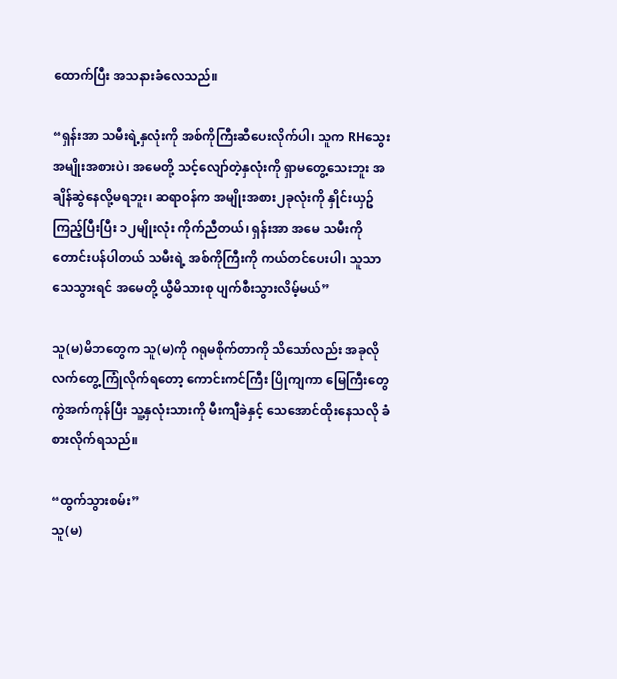ထောက်ပြီး အသနားခံလေသည်။

“ရှန်းအာ သမီးရဲ့နှလုံးကို အစ်ကိုကြီးဆီပေးလိုက်ပါ၊ သူက RHသွေးအမျိုးအစားပဲ၊ အမေတို့ သင့်လျော်တဲ့နှလုံးကို ရှာမတွေ့သေးဘူး အချိန်ဆွဲနေလို့မရဘူး၊ ဆရာဝန်က အမျိုးအစား၂ခုလုံးကို နှိုင်းယှဥ်ကြည့်ပြီးပြီး ၁၂မျိုးလုံး ကိုက်ညီတယ်၊ ရှန်းအာ အမေ သမီးကိုတောင်းပန်ပါတယ် သမီးရဲ့ အစ်ကိုကြီးကို ကယ်တင်ပေးပါ၊ သူသာ သေသွားရင် အမေတို့ ယွီမိသားစု ပျက်စီးသွားလိမ့်မယ်”

သူ(မ)မိဘတွေက သူ(မ)ကို ဂရုမစိုက်တာကို သိသော်လည်း အခုလို လက်တွေ့ကြုံလိုက်ရတော့ ကောင်းကင်ကြီး ပြိုကျကာ မြေကြီးတွေ ကွဲအက်ကုန်ပြီး သူ့နှလုံးသားကို မီးကျီခဲနှင့် သေအောင်ထိုးနေသလို ခံစားလိုက်ရသည်။

“ထွက်သွားစမ်း”
သူ(မ)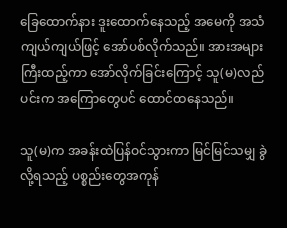ခြေထောက်နား ဒူးထောက်နေသည့် အမေကို အသံကျယ်ကျယ်ဖြင့် အော်ပစ်လိုက်သည်။ အားအများကြီးထည့်ကာ အော်လိုက်ခြင်းကြောင့် သူ(မ)လည်ပင်းက အကြောတွေပင် ထောင်ထနေသည်။

သူ(မ)က အခန်းထဲပြန်ဝင်သွားကာ မြင်မြင်သမျှ ခွဲလို့ရသည့် ပစ္စည်းတွေအကုန်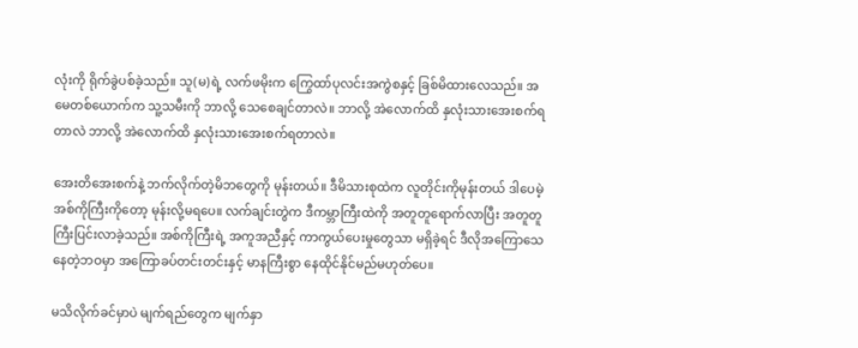လုံးကို ရိုက်ခွဲပစ်ခဲ့သည်။ သူ(မ)ရဲ့ လက်ဖမိုးက ကြွေထာ်ပုလင်းအကွဲစနှင့် ခြစ်မိထားလေသည်။ အမေတစ်ယောက်က သူ့သမီးကို ဘာလို့ သေစေချင်တာလဲ။ ဘာလို့ အဲလောက်ထိ နှလုံးသားအေးစက်ရတာလဲ ဘာလို့ အဲလောက်ထိ နှလုံးသားအေးစက်ရတာလဲ။

အေးတိအေးစက်နဲ့ ဘက်လိုက်တဲ့မိဘတွေကို မုန်းတယ်။ ဒီမိသားစုထဲက လူတိုင်းကိုမုန်းတယ် ဒါပေမဲ့ အစ်ကိုကြီးကိုတော့ မုန်းလို့မရပေ။ လက်ချင်းတွဲက ဒီကမ္ဘာကြီးထဲကို အတူတူရောက်လာပြီး အတူတူကြီးပြင်းလာခဲ့သည်။ အစ်ကိုကြီးရဲ့ အကူအညီနှင့် ကာကွယ်ပေးမှုတွေသာ မရှိခဲ့ရင် ဒီလိုအကြောသေနေတဲ့ဘဝမှာ အကြောခပ်တင်းတင်းနှင့် မာနကြီးစွာ နေထိုင်နိုင်မည်မဟုတ်ပေ။

မသိလိုက်ခင်မှာပဲ မျက်ရည်တွေက မျက်နှာ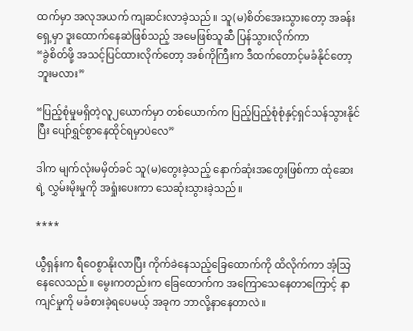ထက်မှာ အလုအယက် ကျဆင်းလာခဲ့သည်။ သူ(မ)စိတ်အေးသွားတော့ အခန်းရှေ့မှာ ဒူးထောက်နေဆဲဖြစ်သည့် အမေဖြစ်သူဆီ ပြန်သွားလိုက်ကာ
“ခွဲစိတ်ဖို့ အသင့်ပြင်ထားလိုက်တော့ အစ်ကိုကြီးက ဒီထက်တောင့်မခံနိုင်တော့ဘူးမလား”

“ပြည့်စုံမှုမရှိတဲ့လူ၂ယောက်မှာ တစ်ယောက်က ပြည့်ပြည့်စုံစုံနှင့်ရှင်သန်သွားနိုင်ပြီး ပျော်ရွှင်စွာနေထိုင်ရမှာပဲလေ”

ဒါက မျက်လုံးမမှိတ်ခင် သူ(မ)တွေးခဲ့သည့် နောက်ဆုံးအတွေးဖြစ်ကာ ထုံဆေးရဲ့ လွှမ်းမိုးမှုကို အရှုံးပေးကာ သေဆုံးသွားခဲ့သည်။

****

ယွီရှန်းက ရီဝေစွာနိုးလာပြီး ကိုက်ခဲနေသည့်ခြေထောက်ကို ထိလိုက်ကာ အံ့သြနေလေသည်။ မွေးကတည်းက ခြေထောက်က အကြောသေနေတာကြောင့် နာကျင်မှုကို မခံစားခဲ့ရပေမယ့် အခုက ဘာလို့နာနေတာလဲ။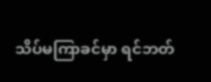သိပ်မကြာခင်မှာ ရင်ဘတ်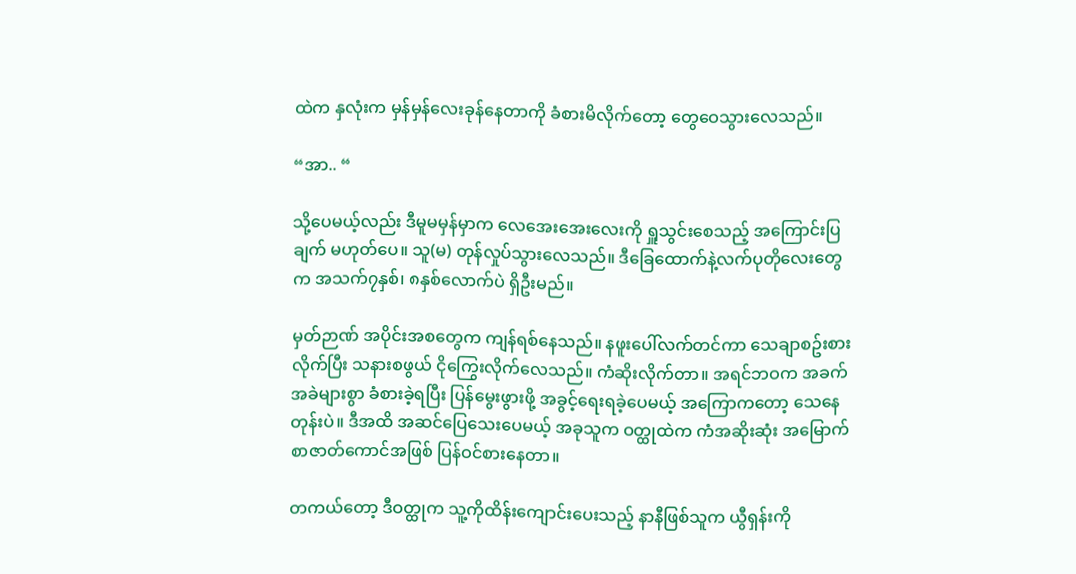ထဲက နှလုံးက မှန်မှန်လေးခုန်နေတာကို ခံစားမိလိုက်တော့ တွေဝေသွားလေသည်။

“အာ.. “

သို့ပေမယ့်လည်း ဒီမူမမှန်မှာက လေအေးအေးလေးကို ရှူသွင်းစေသည့် အကြောင်းပြချက် မဟုတ်ပေ။ သူ(မ) တုန်လှုပ်သွားလေသည်။ ဒီခြေထောက်နဲ့လက်ပုတိုလေးတွေက အသက်၇နှစ်၊ ၈နှစ်လောက်ပဲ ရှိဦးမည်။

မှတ်ဉာဏ် အပိုင်းအစတွေက ကျန်ရစ်နေသည်။ နဖူးပေါ်လက်တင်ကာ သေချာစဥ်းစားလိုက်ပြီး သနားစဖွယ် ငိုကြွေးလိုက်လေသည်။ ကံဆိုးလိုက်တာ။ အရင်ဘဝက အခက်အခဲများစွာ ခံစားခဲ့ရပြီး ပြန်မွေးဖွားဖို့ အခွင့်ရေးရခဲ့ပေမယ့် အကြောကတော့ သေနေတုန်းပဲ။ ဒီအထိ အဆင်ပြေသေးပေမယ့် အခုသူက ဝတ္ထုထဲက ကံအဆိုးဆုံး အမြောက်စာဇာတ်ကောင်အဖြစ် ပြန်ဝင်စားနေတာ။

တကယ်တော့ ဒီဝတ္ထုက သူ့ကိုထိန်းကျောင်းပေးသည့် နာနီဖြစ်သူက ယွီရှန်းကို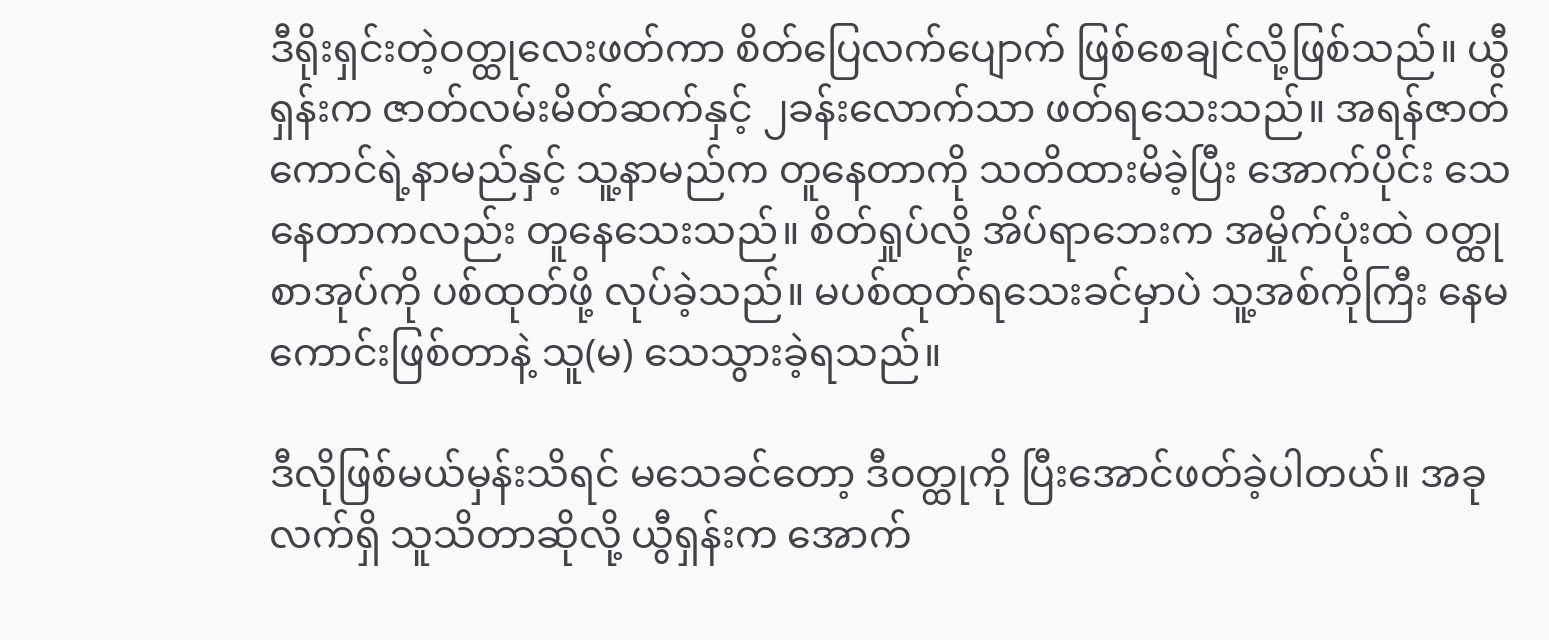ဒီရိုးရှင်းတဲ့ဝတ္ထုလေးဖတ်ကာ စိတ်ပြေလက်ပျောက် ဖြစ်စေချင်လို့ဖြစ်သည်။ ယွီရှန်းက ဇာတ်လမ်းမိတ်ဆက်နှင့် ၂ခန်းလောက်သာ ဖတ်ရသေးသည်။ အရန်ဇာတ်ကောင်ရဲ့နာမည်နှင့် သူ့နာမည်က တူနေတာကို သတိထားမိခဲ့ပြီး အောက်ပိုင်း သေနေတာကလည်း တူနေသေးသည်။ စိတ်ရှုပ်လို့ အိပ်ရာဘေးက အမှိုက်ပုံးထဲ ဝတ္ထုစာအုပ်ကို ပစ်ထုတ်ဖို့ လုပ်ခဲ့သည်။ မပစ်ထုတ်ရသေးခင်မှာပဲ သူ့အစ်ကိုကြီး နေမကောင်းဖြစ်တာနဲ့ သူ(မ) သေသွားခဲ့ရသည်။

ဒီလိုဖြစ်မယ်မှန်းသိရင် မသေခင်တော့ ဒီဝတ္ထုကို ပြီးအောင်ဖတ်ခဲ့ပါတယ်။ အခုလက်ရှိ သူသိတာဆိုလို့ ယွီရှန်းက အောက်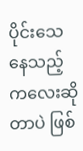ပိုင်းသေနေသည့် ကလေးဆိုတာပဲ ဖြစ်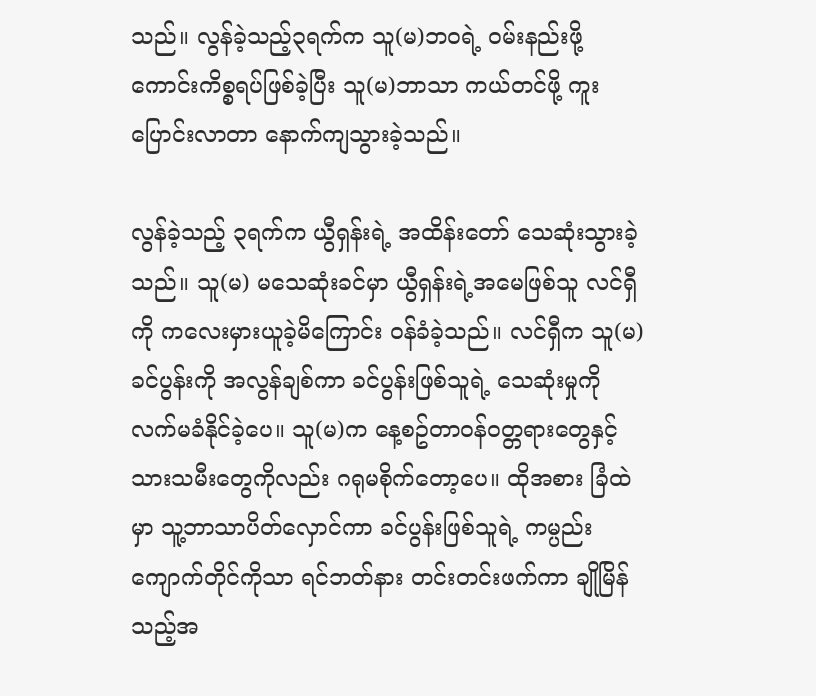သည်။ လွန်ခဲ့သည့်၃ရက်က သူ(မ)ဘဝရဲ့ ဝမ်းနည်းဖို့ကောင်းကိစ္စရပ်ဖြစ်ခဲ့ပြီး သူ(မ)ဘာသာ ကယ်တင်ဖို့ ကူးပြောင်းလာတာ နောက်ကျသွားခဲ့သည်။

လွန်ခဲ့သည့် ၃ရက်က ယွီရှန်းရဲ့ အထိန်းတော် သေဆုံးသွားခဲ့သည်။ သူ(မ) မသေဆုံးခင်မှာ ယွီရှန်းရဲ့အမေဖြစ်သူ လင်ရှီကို ကလေးမှားယူခဲ့မိကြောင်း ဝန်ခံခဲ့သည်။ လင်ရှီက သူ(မ)ခင်ပွန်းကို အလွန်ချစ်ကာ ခင်ပွန်းဖြစ်သူရဲ့ သေဆုံးမှုကို လက်မခံနိုင်ခဲ့ပေ။ သူ(မ)က နေ့စဥ်တာဝန်ဝတ္တရားတွေနှင့် သားသမီးတွေကိုလည်း ဂရုမစိုက်တော့ပေ။ ထိုအစား ခြံထဲမှာ သူ့ဘာသာပိတ်လှောင်ကာ ခင်ပွန်းဖြစ်သူရဲ့ ကမ္ပည်းကျောက်တိုင်ကိုသာ ရင်ဘတ်နား တင်းတင်းဖက်ကာ ချိုမြိန်သည့်အ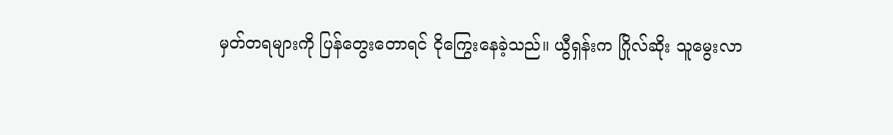မှတ်တရများကို ပြန်တွေးတောရင် ငိုကြွေးနေခဲ့သည်။ ယွီရှန်းက ဂြိုလ်ဆိုး သူမွေးလာ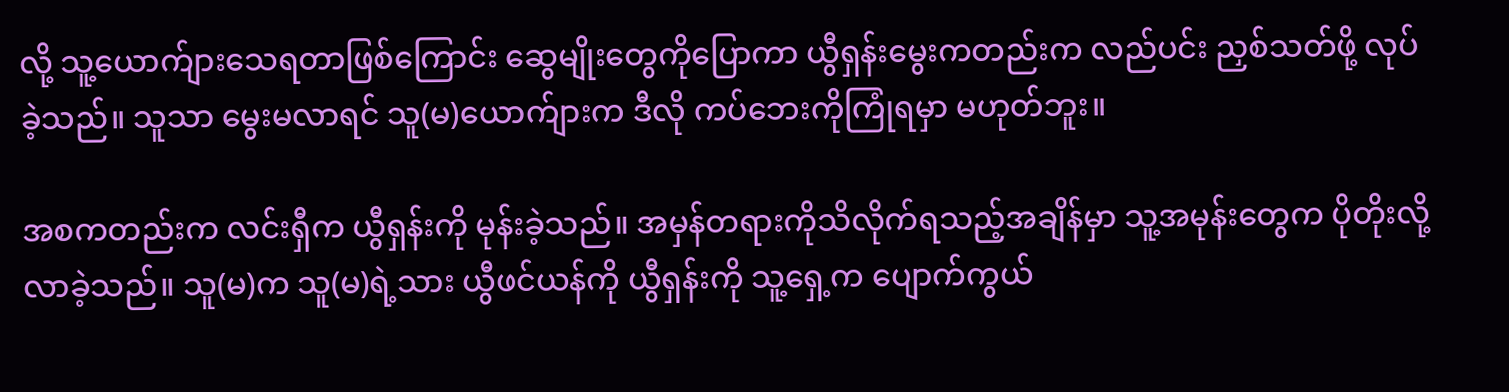လို့ သူ့ယောက်ျားသေရတာဖြစ်ကြောင်း ဆွေမျိုးတွေကိုပြောကာ ယွီရှန်းမွေးကတည်းက လည်ပင်း ညှစ်သတ်ဖို့ လုပ်ခဲ့သည်။ သူသာ မွေးမလာရင် သူ(မ)ယောက်ျားက ဒီလို ကပ်ဘေးကိုကြုံရမှာ မဟုတ်ဘူး။

အစကတည်းက လင်းရှီက ယွီရှန်းကို မုန်းခဲ့သည်။ အမှန်တရားကိုသိလိုက်ရသည့်အချိန်မှာ သူ့အမုန်းတွေက ပိုတိုးလို့လာခဲ့သည်။ သူ(မ)က သူ(မ)ရဲ့သား ယွီဖင်ယန်ကို ယွီရှန်းကို သူ့ရှေ့က ပျောက်ကွယ်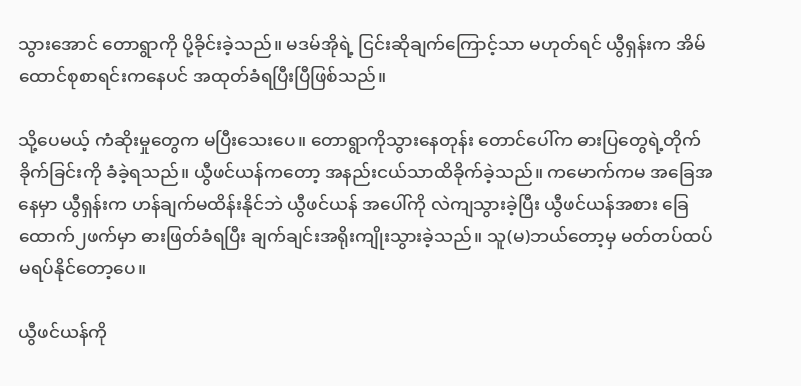သွားအောင် တောရွာကို ပို့ခိုင်းခဲ့သည်။ မဒမ်အိုရဲ့ ငြင်းဆိုချက်ကြောင့်သာ မဟုတ်ရင် ယွီရှန်းက အိမ်ထောင်စုစာရင်းကနေပင် အထုတ်ခံရပြီးပြီဖြစ်သည်။

သို့ပေမယ့် ကံဆိုးမှုတွေက မပြီးသေးပေ။ တောရွာကိုသွားနေတုန်း တောင်ပေါ်က ဓားပြတွေရဲ့တိုက်ခိုက်ခြင်းကို ခံခဲ့ရသည်။ ယွီဖင်ယန်ကတော့ အနည်းငယ်သာထိခိုက်ခဲ့သည်။ ကမောက်ကမ အခြေအနေမှာ ယွီရှန်းက ဟန်ချက်မထိန်းနိုင်ဘဲ ယွီဖင်ယန် အပေါ်ကို လဲကျသွားခဲ့ပြီး ယွီဖင်ယန်အစား ခြေထောက်၂ဖက်မှာ ဓားဖြတ်ခံရပြီး ချက်ချင်းအရိုးကျိုးသွားခဲ့သည်။ သူ(မ)ဘယ်တော့မှ မတ်တပ်ထပ်မရပ်နိုင်တော့ပေ။

ယွီဖင်ယန်ကို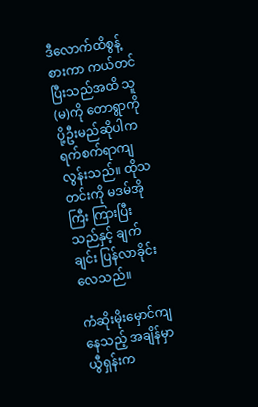ဒီလောက်ထိစွန့်စားကာ ကယ်တင်ပြီးသည်အထိ သူ(မ)ကို တောရွာကို ပို့ဦးမည်ဆိုပါက ရက်စက်ရာကျလွန်းသည်။ ထိုသတင်းကို မဒမ်အိုကြီး ကြားပြီးသည်နှင့် ချက်ချင်း ပြန်လာခိုင်းလေသည်။

ကံဆိုးမိုးမှောင်ကျနေသည့် အချိန်မှာ ယွီရှန်းက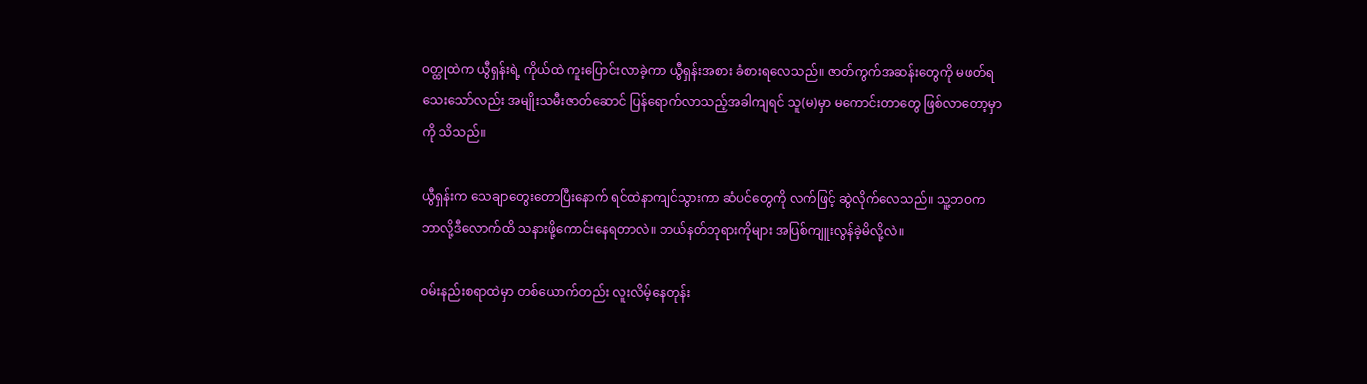ဝတ္ထုထဲက ယွီရှန်းရဲ့ ကိုယ်ထဲ ကူးပြောင်းလာခဲ့ကာ ယွီရှန်းအစား ခံစားရလေသည်။ ဇာတ်ကွက်အဆန်းတွေကို မဖတ်ရသေးသော်လည်း အမျိုးသမီးဇာတ်ဆောင် ပြန်ရောက်လာသည့်အခါကျရင် သူ(မ)မှာ မကောင်းတာတွေ ဖြစ်လာတော့မှာကို သိသည်။

ယွီရှန်းက သေချာတွေးတောပြီးနောက် ရင်ထဲနာကျင်သွားကာ ဆံပင်တွေကို လက်ဖြင့် ဆွဲလိုက်လေသည်။ သူ့ဘဝက ဘာလို့ဒီလောက်ထိ သနားဖို့ကောင်းနေရတာလဲ။ ဘယ်နတ်ဘုရားကိုများ အပြစ်ကျူးလွန်ခဲ့မိလို့လဲ။

ဝမ်းနည်းစရာထဲမှာ တစ်ယောက်တည်း လူးလိမ့်နေတုန်း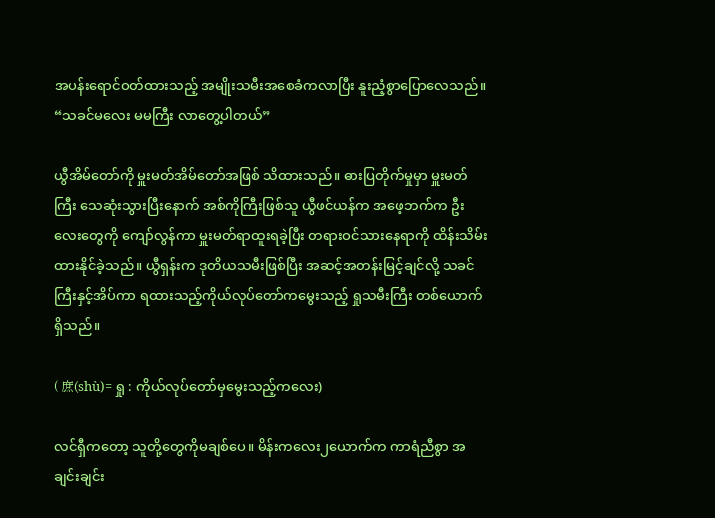အပန်းရောင်ဝတ်ထားသည့် အမျိုးသမီးအစေခံကလာပြီး နူးညံ့စွာပြောလေသည်။
“သခင်မလေး မမကြီး လာတွေ့ပါတယ်”

ယွီအိမ်တော်ကို မှူးမတ်အိမ်တော်အဖြစ် သိထားသည်။ ဓားပြတိုက်မှုမှာ မှူးမတ်ကြီး သေဆုံးသွားပြီးနောက် အစ်ကိုကြီးဖြစ်သူ ယွီဖင်ယန်က အဖေ့ဘက်က ဦးလေးတွေကို ကျော်လွန်ကာ မှူးမတ်ရာထူးရခဲ့ပြီး တရားဝင်သားနေရာကို ထိန်းသိမ်းထားနိုင်ခဲ့သည်။ ယွီရှန်းက ဒုတိယသမီးဖြစ်ပြီး အဆင့်အတန်းမြင့်ချင်လို့ သခင်ကြီးနှင့်အိပ်ကာ ရထားသည့်ကိုယ်လုပ်တော်ကမွေးသည့် ရှုသမီးကြီး တစ်ယောက်ရှိသည်။

( 庶(shù)= ရှု : ကိုယ်လုပ်တော်မှမွေးသည့်ကလေး)

လင်ရှီကတော့ သူတို့တွေကိုမချစ်ပေ။ မိန်းကလေး၂ယောက်က ကာရံညီစွာ အချင်းချင်း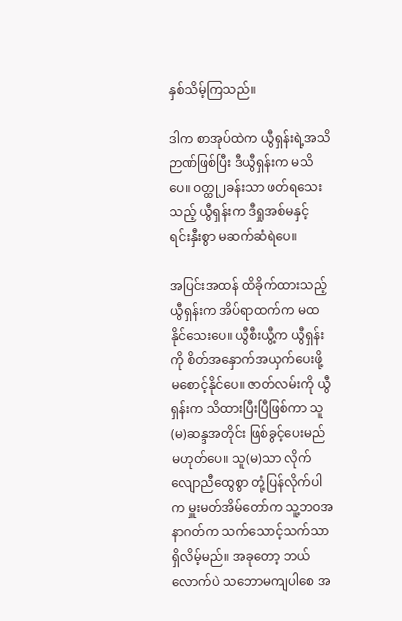နှစ်သိမ့်ကြသည်။

ဒါက စာအုပ်ထဲက ယွီရှန်းရဲ့အသိဉာဏ်ဖြစ်ပြီး ဒီယွီရှန်းက မသိပေ။ ဝတ္ထု၂ခန်းသာ ဖတ်ရသေးသည့် ယွီရှန်းက ဒီရှုအစ်မနှင့် ရင်းနှီးစွာ မဆက်ဆံရဲပေ။

အပြင်းအထန် ထိခိုက်ထားသည့် ယွီရှန်းက အိပ်ရာထက်က မထနိုင်သေးပေ။ ယွီစီးယွီ့က ယွီရှန်းကို စိတ်အနှောက်အယှက်ပေးဖို့ မစောင့်နိုင်ပေ။ ဇာတ်လမ်းကို ယွီရှန်းက သိထားပြီးပြီဖြစ်ကာ သူ(မ)ဆန္ဒအတိုင်း ဖြစ်ခွင့်ပေးမည် မဟုတ်ပေ။ သူ(မ)သာ လိုက်လျောညီထွေစွာ တုံ့ပြန်လိုက်ပါက မှူးမတ်အိမ်တော်က သူ့ဘဝအနာဂတ်က သက်သောင့်သက်သာ ရှိလိမ့်မည်။ အခုတော့ ဘယ်လောက်ပဲ သဘောမကျပါစေ အ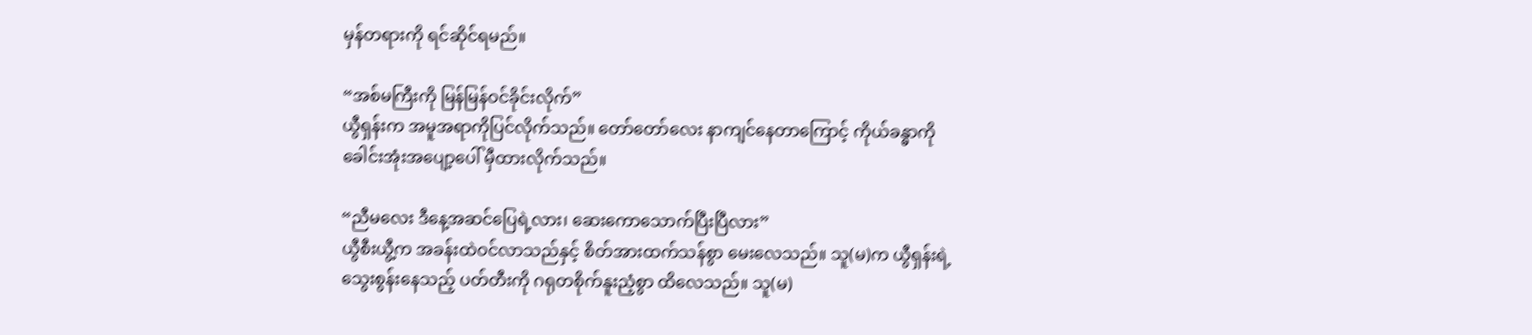မှန်တရားကို ရင်ဆိုင်ရမည်။

“အစ်မကြီးကို မြန်မြန်ဝင်ခိုင်းလိုက်”
ယွီရှန်းက အမူအရာကိုပြင်လိုက်သည်။ တော်တော်လေး နာကျင်နေတာကြောင့် ကိုယ်ခန္ဓာကို ခေါင်းအုံးအပျော့ပေါ် မှီထားလိုက်သည်။

“ညီမလေး ဒီနေ့အဆင်ပြေရဲ့လား၊ ဆေးကောသောက်ပြီးပြီလား”
ယွီစီးယွီ့က အခန်းထဲဝင်လာသည်နှင့် စိတ်အားထက်သန်စွာ မေးလေသည်။ သူ(မ)က ယွီရှန်းရဲ့သွေးစွန်းနေသည့် ပတ်တီးကို ဂရုတစိုက်နူးညံ့စွာ ထိလေသည်။ သူ(မ)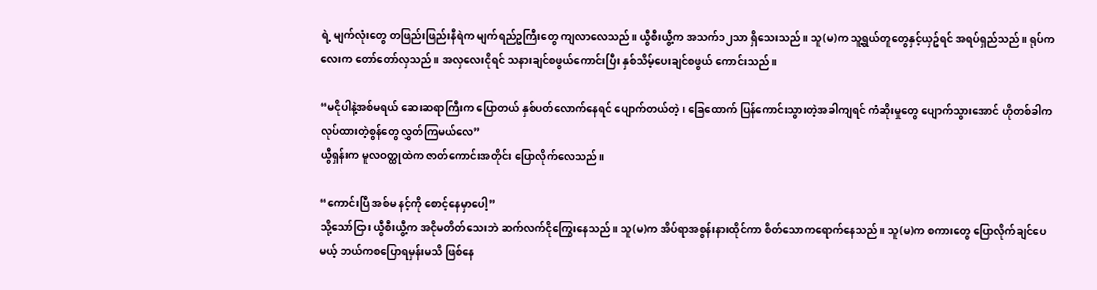ရဲ့ မျက်လုံးတွေ တဖြည်းဖြည်းနီရဲက မျက်ရည်ဥကြီးတွေ ကျလာလေသည်။ ယွီစီးယွီ့က အသက်၁၂သာ ရှိသေးသည်။ သူ(မ)က သူ့ရွယ်တူတွေနှင့်ယှဥ်ရင် အရပ်ရှည်သည်။ ရုပ်ကလေးက တော်တော်လှသည်။ အလှလေးငိုရင် သနားချင်စဖွယ်ကောင်းပြီး နှစ်သိမ့်ပေးချင်စဖွယ် ကောင်းသည်။

“မငိုပါနဲ့အစ်မရယ် ဆေးဆရာကြီးက ပြောတယ် နှစ်ပတ်လောက်နေရင် ပျောက်တယ်တဲ့၊ ခြေထောက် ပြန်ကောင်းသွားတဲ့အခါကျရင် ကံဆိုးမှုတွေ ပျောက်သွားအောင် ဟိုတစ်ခါက လုပ်ထားတဲ့စွန်တွေ လွှတ်ကြမယ်လေ”
ယွီရှန်းက မူလဝတ္ထုထဲက ဇာတ်ကောင်းအတိုင်း ပြောလိုက်လေသည်။

“ကောင်းပြီ အစ်မ နင့်ကို စောင့်နေမှာပေါ့”
သို့သော်ငြား ယွီစီးယွီ့က အငိုမတိတ်သေးဘဲ ဆက်လက်ငိုကြွေးနေသည်။ သူ(မ)က အိပ်ရာအစွန်းနားထိုင်ကာ စိတ်သောကရောက်နေသည်။ သူ(မ)က စကားတွေ ပြောလိုက်ချင်ပေမယ့် ဘယ်ကစပြောရမှန်းမသိ ဖြစ်နေ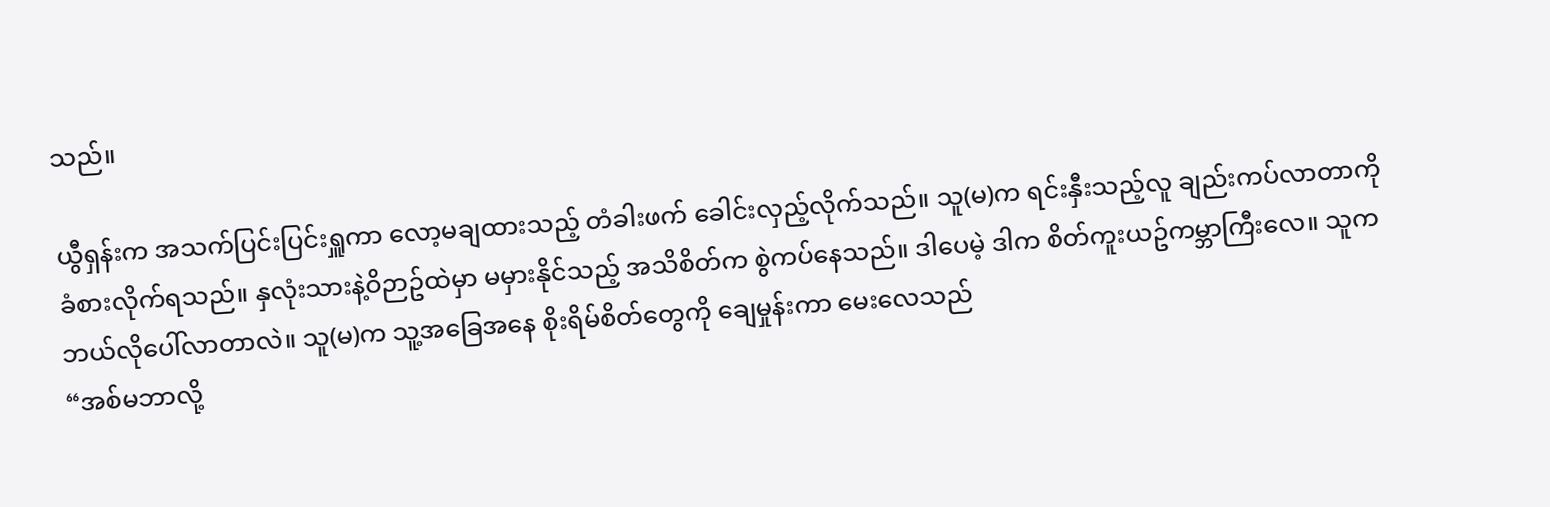သည်။

ယွီရှန်းက အသက်ပြင်းပြင်းရှူကာ လော့မချထားသည့် တံခါးဖက် ခေါင်းလှည့်လိုက်သည်။ သူ(မ)က ရင်းနှီးသည့်လူ ချည်းကပ်လာတာကို ခံစားလိုက်ရသည်။ နှလုံးသားနဲ့ဝိဉာဥ်ထဲမှာ မမှားနိုင်သည့် အသိစိတ်က စွဲကပ်နေသည်။ ဒါပေမဲ့ ဒါက စိတ်ကူးယဥ်ကမ္ဘာကြီးလေ။ သူက ဘယ်လိုပေါ်လာတာလဲ။ သူ(မ)က သူ့အခြေအနေ စိုးရိမ်စိတ်တွေကို ချေမှုန်းကာ မေးလေသည်
“အစ်မဘာလို့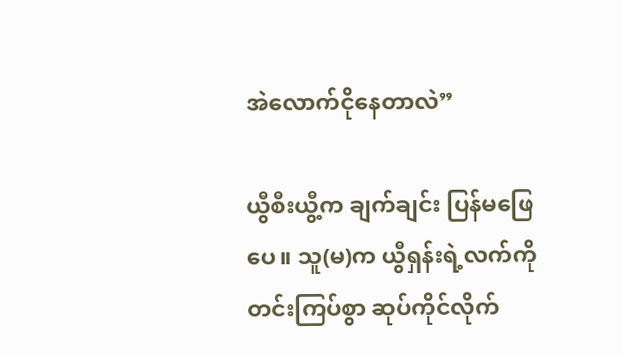အဲလောက်ငိုနေတာလဲ”

ယွီစီးယွီ့က ချက်ချင်း ပြန်မဖြေပေ။ သူ(မ)က ယွီရှန်းရဲ့လက်ကို တင်းကြပ်စွာ ဆုပ်ကိုင်လိုက်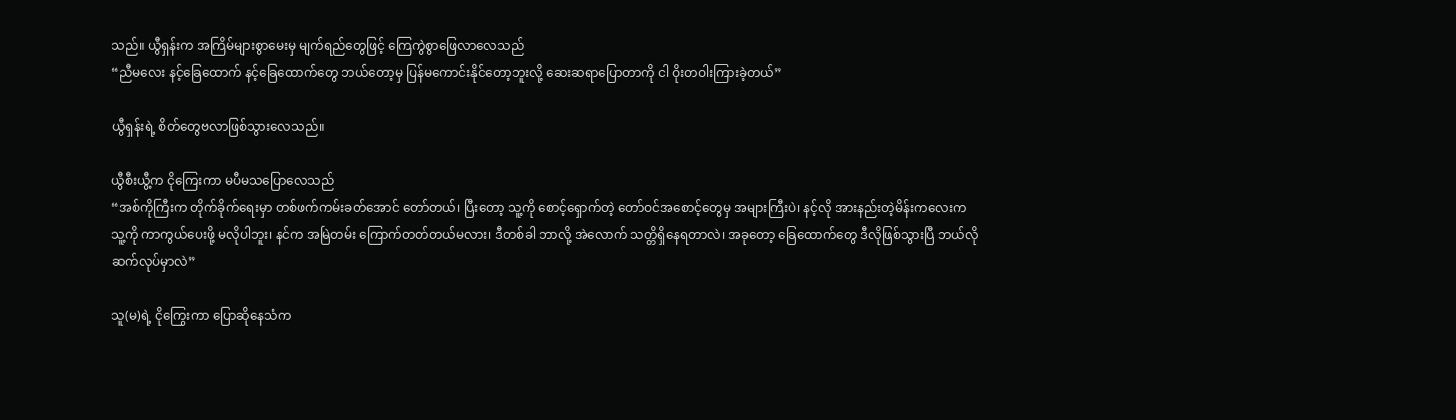သည်။ ယွီရှန်းက အကြိမ်များစွာမေးမှ မျက်ရည်တွေဖြင့် ကြေကွဲစွာဖြေလာလေသည်
“ညီမလေး နင့်ခြေထောက် နင့်ခြေထောက်တွေ ဘယ်တော့မှ ပြန်မကောင်းနိုင်တော့ဘူးလို့ ဆေးဆရာပြောတာကို ငါ ဝိုးတဝါးကြားခဲ့တယ်”

ယွီရှန်းရဲ့ စိတ်တွေဗလာဖြစ်သွားလေသည်။

ယွီစီးယွီ့က ငိုကြေးကာ မပီမသပြောလေသည်
“အစ်ကိုကြီးက တိုက်ခိုက်ရေးမှာ တစ်ဖက်ကမ်းခတ်အောင် တော်တယ်၊ ပြီးတော့ သူ့ကို စောင့်ရှောက်တဲ့ တော်ဝင်အစောင့်တွေမှ အများကြီးပဲ၊ နင့်လို အားနည်းတဲ့မိန်းကလေးက သူ့ကို ကာကွယ်ပေးဖို့ မလိုပါဘူး၊ နင်က အမြဲတမ်း ကြောက်တတ်တယ်မလား၊ ဒီတစ်ခါ ဘာလို့ အဲလောက် သတ္တိရှိနေရတာလဲ၊ အခုတော့ ခြေထောက်တွေ ဒီလိုဖြစ်သွားပြီ ဘယ်လို ဆက်လုပ်မှာလဲ”

သူ(မ)ရဲ့ ငိုကြွေးကာ ပြောဆိုနေသံက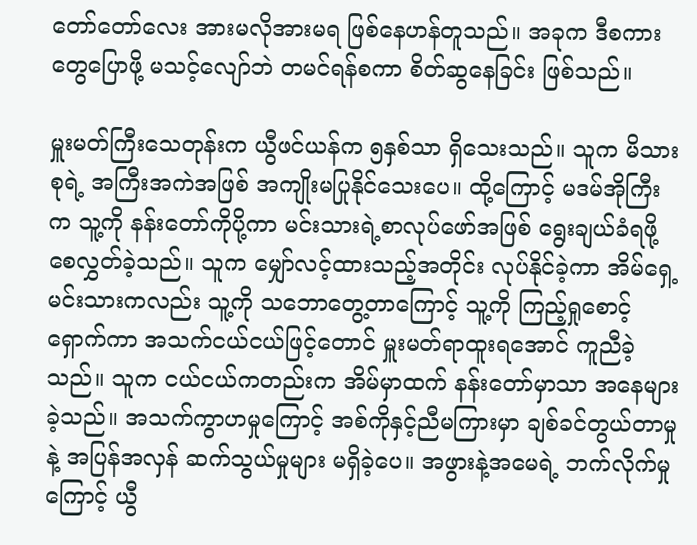တော်တော်လေး အားမလိုအားမရ ဖြစ်နေဟန်တူသည်။ အခုက ဒီစကားတွေပြောဖို့ မသင့်လျော်ဘဲ တမင်ရန်စကာ စိတ်ဆွနေခြင်း ဖြစ်သည်။

မှူးမတ်ကြီးသေတုန်းက ယွီဖင်ယန်က ၅နှစ်သာ ရှိသေးသည်။ သူက မိသားစုရဲ့ အကြီးအကဲအဖြစ် အကျိုးမပြုနိုင်သေးပေ။ ထို့ကြောင့် မဒမ်အိုကြီးက သူ့ကို နန်းတော်ကိုပို့ကာ မင်းသားရဲ့စာလုပ်ဖော်အဖြစ် ရွေးချယ်ခံရဖို့ စေလွှတ်ခဲ့သည်။ သူက မျှော်လင့်ထားသည့်အတိုင်း လုပ်နိုင်ခဲ့ကာ အိမ်ရှေ့မင်းသားကလည်း သူ့ကို သဘောတွေ့တာကြောင့် သူ့ကို ကြည့်ရှုစောင့်ရှောက်ကာ အသက်ငယ်ငယ်ဖြင့်တောင် မှူးမတ်ရာထူးရအောင် ကူညီခဲ့သည်။ သူက ငယ်ငယ်ကတည်းက အိမ်မှာထက် နန်းတော်မှာသာ အနေများခဲ့သည်။ အသက်ကွာဟမှုကြောင့် အစ်ကိုနှင့်ညီမကြားမှာ ချစ်ခင်တွယ်တာမှုနဲ့ အပြန်အလှန် ဆက်သွယ်မှုများ မရှိခဲ့ပေ။ အဖွားနဲ့အမေရဲ့ ဘက်လိုက်မှုကြောင့် ယွီ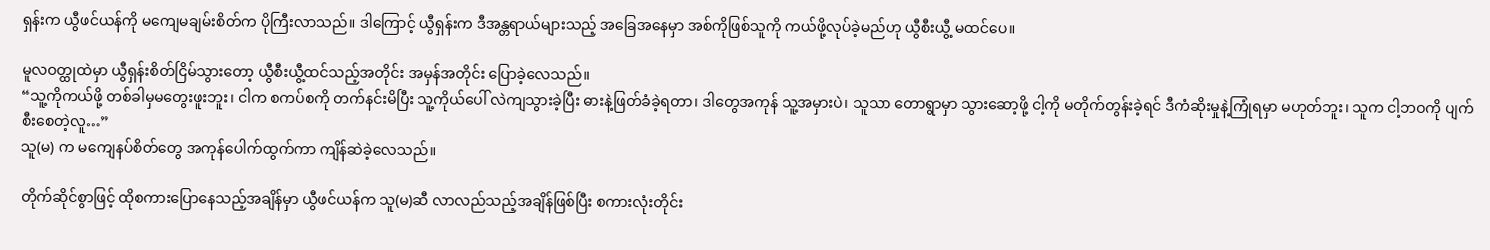ရှန်းက ယွီဖင်ယန်ကို မကျေမချမ်းစိတ်က ပိုကြီးလာသည်။ ဒါကြောင့် ယွီရှန်းက ဒီအန္တရာယ်များသည့် အခြေအနေမှာ အစ်ကိုဖြစ်သူကို ကယ်ဖို့လုပ်ခဲ့မည်ဟု ယွီစီးယွီ့ မထင်ပေ။

မူလဝတ္ထုထဲမှာ ယွီရှန်းစိတ်ငြိမ်သွားတော့ ယွီစီးယွီ့ထင်သည့်အတိုင်း အမှန်အတိုင်း ပြောခဲ့လေသည်။
“သူ့ကိုကယ်ဖို့ တစ်ခါမှမတွေးဖူးဘူး၊ ငါက စကပ်စကို တက်နင်းမိပြီး သူ့ကိုယ်ပေါ် လဲကျသွားခဲ့ပြီး ဓားနဲ့ဖြတ်ခံခဲ့ရတာ၊ ဒါတွေအကုန် သူ့အမှားပဲ၊ သူသာ တောရွာမှာ သွားဆော့ဖို့ ငါ့ကို မတိုက်တွန်းခဲ့ရင် ဒီကံဆိုးမှုနဲ့ကြုံရမှာ မဟုတ်ဘူး၊ သူက ငါ့ဘဝကို ပျက်စီးစေတဲ့လူ…”
သူ(မ) က မကျေနပ်စိတ်တွေ အကုန်ပေါက်ထွက်ကာ ကျိန်ဆဲခဲ့လေသည်။

တိုက်ဆိုင်စွာဖြင့် ထိုစကားပြောနေသည့်အချိန်မှာ ယွီဖင်ယန်က သူ(မ)ဆီ လာလည်သည့်အချိန်ဖြစ်ပြီး စကားလုံးတိုင်း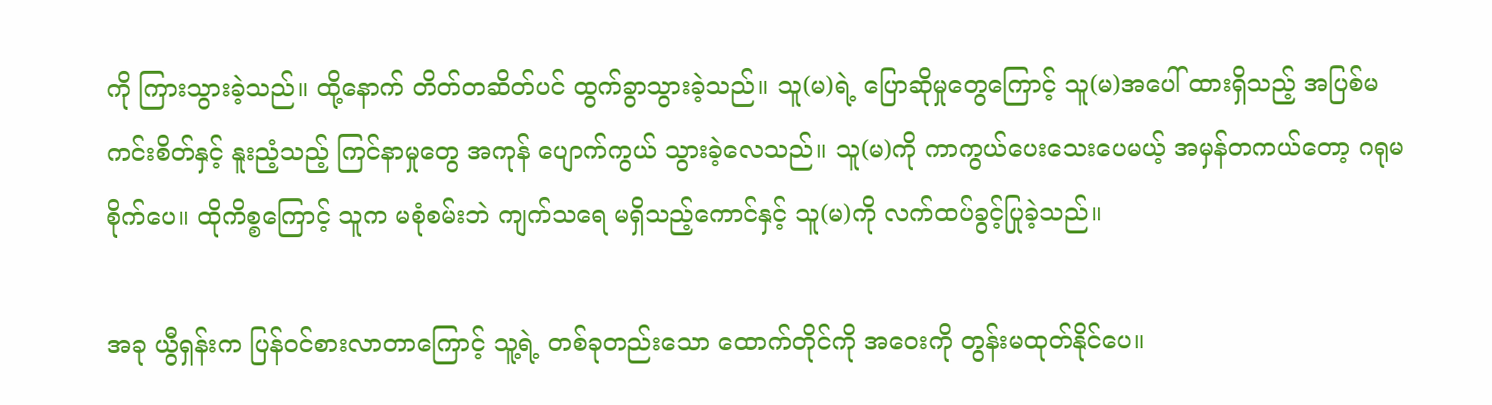ကို ကြားသွားခဲ့သည်။ ထို့နောက် တိတ်တဆိတ်ပင် ထွက်ခွာသွားခဲ့သည်။ သူ(မ)ရဲ့ ပြောဆိုမှုတွေကြောင့် သူ(မ)အပေါ် ထားရှိသည့် အပြစ်မကင်းစိတ်နှင့် နူးညံ့သည့် ကြင်နာမှုတွေ အကုန် ပျောက်ကွယ် သွားခဲ့လေသည်။ သူ(မ)ကို ကာကွယ်ပေးသေးပေမယ့် အမှန်တကယ်တော့ ဂရုမစိုက်ပေ။ ထိုကိစ္စကြောင့် သူက မစုံစမ်းဘဲ ကျက်သရေ မရှိသည့်ကောင်နှင့် သူ(မ)ကို လက်ထပ်ခွင့်ပြုခဲ့သည်။

အခု ယွီရှန်းက ပြန်ဝင်စားလာတာကြောင့် သူ့ရဲ့ တစ်ခုတည်းသော ထောက်တိုင်ကို အဝေးကို တွန်းမထုတ်နိုင်ပေ။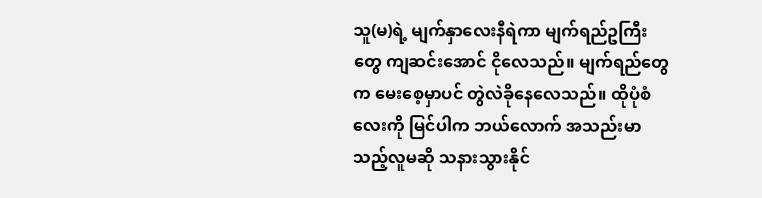သူ(မ)ရဲ့ မျက်နှာလေးနီရဲကာ မျက်ရည်ဥကြီးတွေ ကျဆင်းအောင် ငိုလေသည်။ မျက်ရည်တွေက မေးစေ့မှာပင် တွဲလဲခိုနေလေသည်။ ထိုပုံစံလေးကို မြင်ပါက ဘယ်လောက် အသည်းမာသည့်လူမဆို သနားသွားနိုင်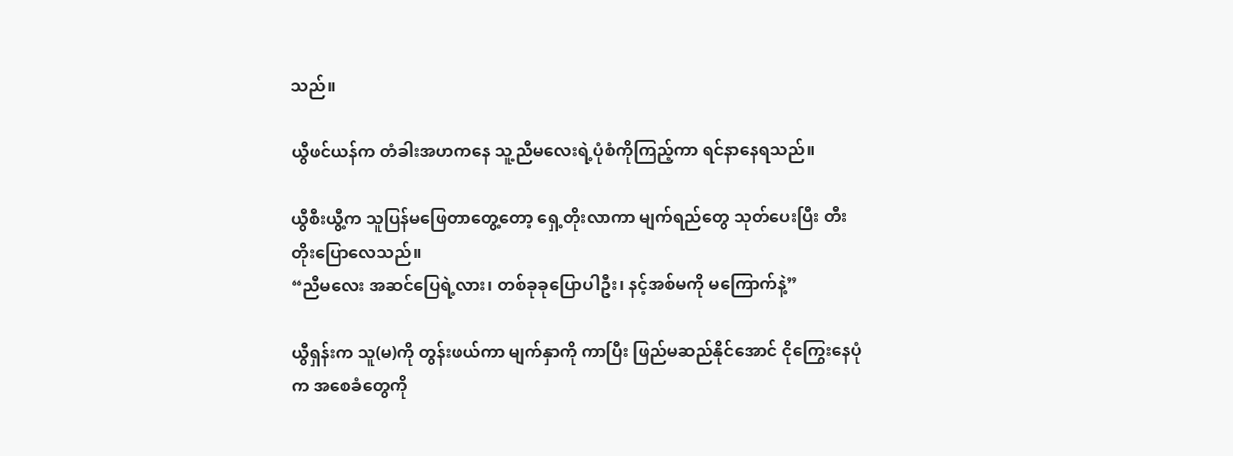သည်။

ယွီဖင်ယန်က တံခါးအဟကနေ သူ့ညီမလေးရဲ့ပုံစံကိုကြည့်ကာ ရင်နာနေရသည်။

ယွီစီးယွီ့က သူပြန်မဖြေတာတွေ့တော့ ရှေ့တိုးလာကာ မျက်ရည်တွေ သုတ်ပေးပြီး တီးတိုးပြောလေသည်။
“ညီမလေး အဆင်ပြေရဲ့လား၊ တစ်ခုခုပြောပါဦး၊ နင့်အစ်မကို မကြောက်နဲ့”

ယွီရှန်းက သူ(မ)ကို တွန်းဖယ်ကာ မျက်နှာကို ကာပြီး ဖြည်မဆည်နိုင်အောင် ငိုကြွေးနေပုံက အစေခံတွေကို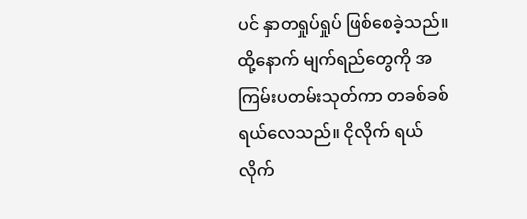ပင် နှာတရှုပ်ရှုပ် ဖြစ်စေခဲ့သည်။ ထို့နောက် မျက်ရည်တွေကို အကြမ်းပတမ်းသုတ်ကာ တခစ်ခစ်ရယ်လေသည်။ ငိုလိုက် ရယ်လိုက်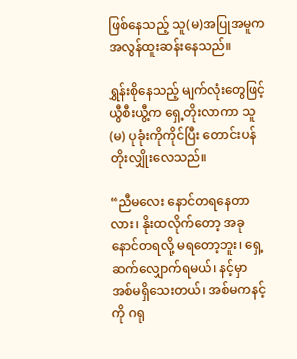ဖြစ်နေသည့် သူ(မ)အပြုအမူက အလွန်ထူးဆန်းနေသည်။

ရွှန်းစိုနေသည့် မျက်လုံးတွေဖြင့် ယွီစီးယွီ့က ရှေ့တိုးလာကာ သူ(မ) ပုခုံးကိုကိုင်ပြီး တောင်းပန်တိုးလျှိုးလေသည်။

“ညီမလေး နောင်တရနေတာလား၊ နိုးထလိုက်တော့ အခုနောင်တရလို့ မရတော့ဘူး၊ ရှေ့ဆက်လျှောက်ရမယ်၊ နင့်မှာ အစ်မရှိသေးတယ်၊ အစ်မကနင့်ကို ဂရု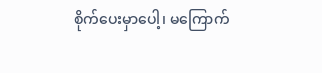စိုက်ပေးမှာပေါ့၊ မကြောက်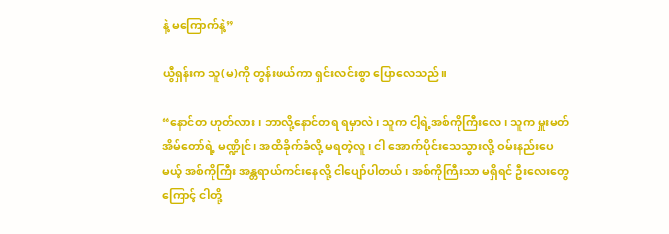နဲ့ မကြောက်နဲ့”

ယွီရှန်းက သူ(မ)ကို တွန်းဖယ်ကာ ရှင်းလင်းစွာ ပြောလေသည်။

“နောင်တ ဟုတ်လား၊ ဘာလို့နောင်တရ ရမှာလဲ၊ သူက ငါ့ရဲ့အစ်ကိုကြီးလေ၊ သူက မှူးမတ်အိမ်တော်ရဲ့ မဏ္ဍိုင်၊ အထိခိုက်ခံလို့ မရတဲ့လူ၊ ငါ အောက်ပိုင်းသေသွားလို့ ဝမ်းနည်းပေမယ့် အစ်ကိုကြီး အန္တရာယ်ကင်းနေလို့ ငါပျော်ပါတယ်၊ အစ်ကိုကြီးသာ မရှိရင် ဦးလေးတွေကြောင့် ငါတို့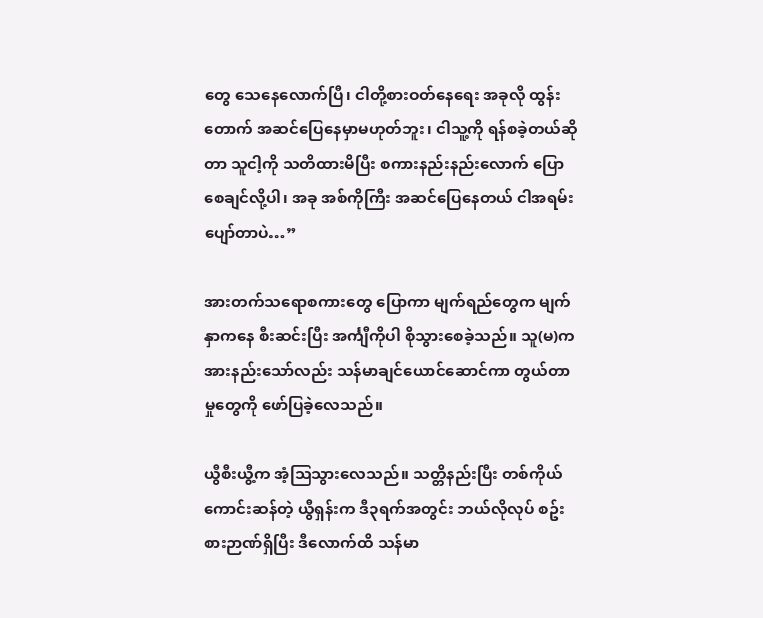တွေ သေနေလောက်ပြီ၊ ငါတို့စားဝတ်နေရေး အခုလို ထွန်းတောက် အဆင်ပြေနေမှာမဟုတ်ဘူး၊ ငါသူ့ကို ရန်စခဲ့တယ်ဆိုတာ သူငါ့ကို သတိထားမိပြီး စကားနည်းနည်းလောက် ပြောစေချင်လို့ပါ၊ အခု အစ်ကိုကြီး အဆင်ပြေနေတယ် ငါအရမ်းပျော်တာပဲ…”

အားတက်သရောစကားတွေ ပြောကာ မျက်ရည်တွေက မျက်နှာကနေ စီးဆင်းပြီး အင်္ကျီကိုပါ စိုသွားစေခဲ့သည်။ သူ(မ)က အားနည်းသော်လည်း သန်မာချင်ယောင်ဆောင်ကာ တွယ်တာမှုတွေကို ဖော်ပြခဲ့လေသည်။

ယွီစီးယွီ့က အံ့သြသွားလေသည်။ သတ္တိနည်းပြီး တစ်ကိုယ်ကောင်းဆန်တဲ့ ယွီရှန်းက ဒီ၃ရက်အတွင်း ဘယ်လိုလုပ် စဥ်းစားဉာဏ်ရှိပြီး ဒီလောက်ထိ သန်မာ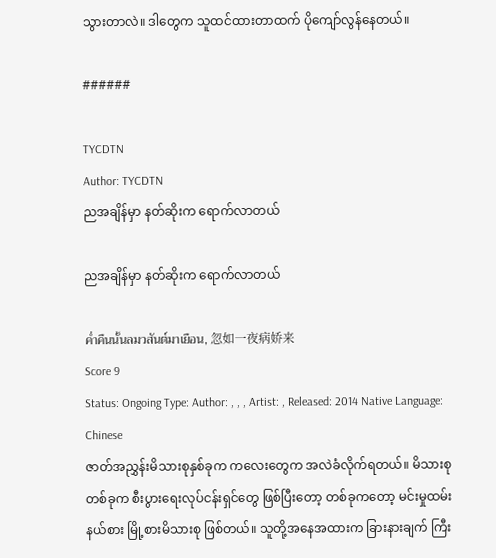သွားတာလဲ။ ဒါတွေက သူထင်ထားတာထက် ပိုကျော်လွန်နေတယ်။

######

TYCDTN
Author: TYCDTN
ညအချိန်မှာ နတ်ဆိုးက ရောက်လာတယ်

ညအချိန်မှာ နတ်ဆိုးက ရောက်လာတယ်

ค่ำคืนนั้นลมวสันต์มาเยือน, 忽如一夜病娇来
Score 9
Status: Ongoing Type: Author: , , , Artist: , Released: 2014 Native Language: Chinese
ဇာတ်အညွှန်းမိသားစုနှစ်ခုက ကလေးတွေက အလဲခံလိုက်ရတယ်။ မိသားစုတစ်ခုက စီးပွားရေးလုပ်ငန်းရှင်တွေ ဖြစ်ပြီးတော့ တစ်ခုကတော့ မင်းမှုထမ်း နယ်စား မြို့စားမိသားစု ဖြစ်တယ်။ သူတို့အနေအထားက ခြားနားချက် ကြီး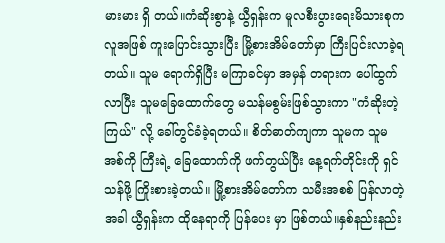မားမား ရှိ တယ်။ကံဆိုးစွာနဲ့ ယွီရှန်းက မူလစီးပွားရေးမိသားစုက လူအဖြစ် ကူးပြောင်းသွားပြီး မြို့စားအိမ်တော်မှာ ကြီးပြင်းလာခဲ့ရတယ်။ သူမ ရောက်ရှိပြီး မကြာခင်မှာ အမှန် တရားက ပေါ်ထွက်လာပြီး သူမခြေထောက်တွေ မသန်မစွမ်းဖြစ်သွားကာ "ကံဆိုးတဲ့ကြယ်" လို့ ခေါ်တွင်ခံခဲ့ရတယ်။ စိတ်ဓာတ်ကျကာ သူမက သူမအစ်ကို ကြီးရဲ့ ခြေထောက်ကို ဖက်တွယ်ပြီး နေ့ရက်တိုင်းကို ရှင်သန်ဖို့ ကြိုးစားခဲ့တယ်။ မြို့စားအိမ်တော်က သမီးအစစ် ပြန်လာတဲ့အခါ ယွီရှန်းက ထိုနေရာကို ပြန်ပေး မှာ ဖြစ်တယ်။နှစ်နည်းနည်း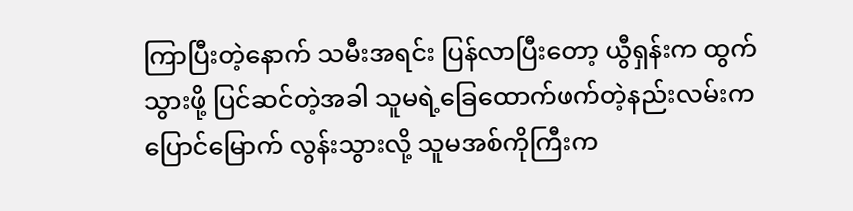ကြာပြီးတဲ့နောက် သမီးအရင်း ပြန်လာပြီးတော့ ယွီရှန်းက ထွက် သွားဖို့ ပြင်ဆင်တဲ့အခါ သူမရဲ့ခြေထောက်ဖက်တဲ့နည်းလမ်းက ပြောင်မြောက် လွန်းသွားလို့ သူမအစ်ကိုကြီးက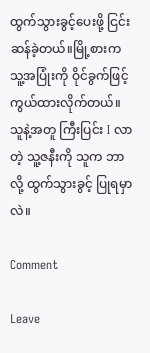ထွက်သွားခွင့်ပေးဖို့ ငြင်းဆန်ခဲ့တယ်။မြို့စားက သူ့အပြုံးကို ဝိုင်ခွက်ဖြင့် ကွယ်ထားလိုက်တယ်။ သူနဲ့အတူ ကြီးပြင်း I လာတဲ့ သူ့ဇနီးကို သူက ဘာလို့ ထွက်သွားခွင့် ပြုရမှာလဲ။

Comment

Leave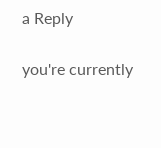a Reply

you're currently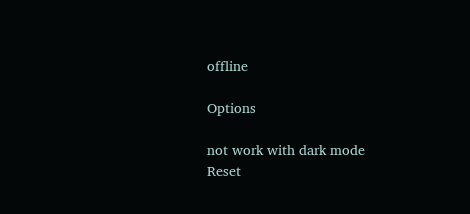offline

Options

not work with dark mode
Reset